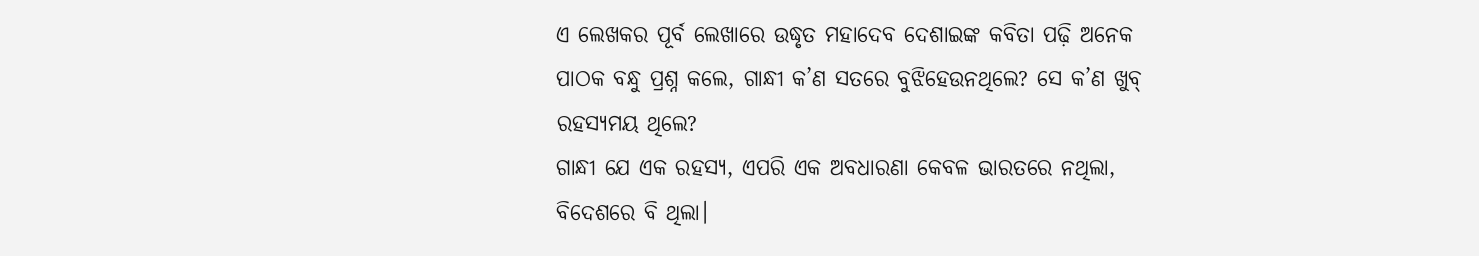ଏ ଲେଖକର ପୂର୍ବ ଲେଖାରେ ଉଦ୍ଧୃତ ମହାଦେବ ଦେଶାଇଙ୍କ କବିତା ପଢ଼ି ଅନେକ ପାଠକ ବନ୍ଧୁ ପ୍ରଶ୍ନ କଲେ, ଗାନ୍ଧୀ କ’ଣ ସତରେ ବୁଝିହେଉନଥିଲେ? ସେ କ’ଣ ଖୁବ୍ ରହସ୍ୟମୟ ଥିଲେ?
ଗାନ୍ଧୀ ଯେ ଏକ ରହସ୍ୟ, ଏପରି ଏକ ଅବଧାରଣା କେବଳ ଭାରତରେ ନଥିଲା, ବିଦେଶରେ ବି ଥିଲା।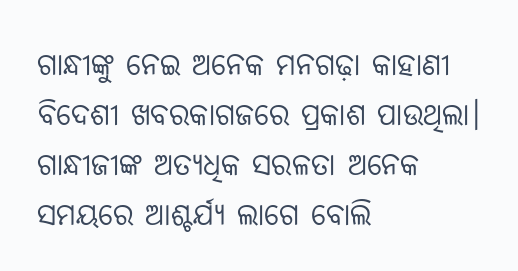ଗାନ୍ଧୀଙ୍କୁ ନେଇ ଅନେକ ମନଗଢ଼ା କାହାଣୀ ବିଦେଶୀ ଖବରକାଗଜରେ ପ୍ରକାଶ ପାଉଥିଲା। ଗାନ୍ଧୀଜୀଙ୍କ ଅତ୍ୟଧିକ ସରଳତା ଅନେକ ସମୟରେ ଆଶ୍ଚର୍ଯ୍ୟ ଲାଗେ ବୋଲି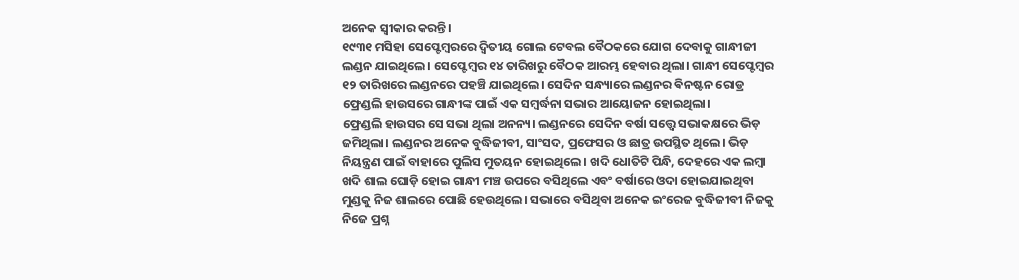ଅନେକ ସ୍ୱୀକାର କରନ୍ତି।
୧୯୩୧ ମସିହା ସେପ୍ଟେମ୍ବରରେ ଦ୍ବିତୀୟ ଗୋଲ ଟେବଲ ବୈଠକରେ ଯୋଗ ଦେବାକୁ ଗାନ୍ଧୀଜୀ ଲଣ୍ଡନ ଯାଇଥିଲେ। ସେପ୍ଟେମ୍ବର ୧୪ ତାରିଖରୁ ବୈଠକ ଆରମ୍ଭ ହେବାର ଥିଲା। ଗାନ୍ଧୀ ସେପ୍ଟେମ୍ବର ୧୨ ତାରିଖରେ ଲଣ୍ଡନରେ ପହଞ୍ଚି ଯାଇଥିଲେ। ସେଦିନ ସନ୍ଧ୍ୟାରେ ଲଣ୍ଡନର ଵିନଷ୍ଟନ ରୋଡ୍ର ଫ୍ରେଣ୍ଡଲି ହାଉସରେ ଗାନ୍ଧୀଙ୍କ ପାଇଁ ଏକ ସମ୍ବର୍ଦ୍ଧନା ସଭାର ଆୟୋଜନ ହୋଇଥିଲା।
ଫ୍ରେଣ୍ଡଲି ହାଉସର ସେ ସଭା ଥିଲା ଅନନ୍ୟ। ଲଣ୍ଡନରେ ସେଦିନ ବର୍ଷା ସତ୍ତ୍ବେ ସଭାକକ୍ଷରେ ଭିଡ଼ ଜମିଥିଲା। ଲଣ୍ଡନର ଅନେକ ବୁଦ୍ଧିଜୀବୀ, ସାଂସଦ, ପ୍ରଫେସର ଓ ଛାତ୍ର ଉପସ୍ଥିତ ଥିଲେ। ଭିଡ଼ ନିୟନ୍ତ୍ରଣ ପାଇଁ ବାହାରେ ପୁଲିସ ମୁତୟନ ହୋଇଥିଲେ। ଖଦି ଧୋତିଟି ପିନ୍ଧି, ଦେହରେ ଏକ ଲମ୍ବା ଖଦି ଶାଲ ଘୋଡ଼ି ହୋଇ ଗାନ୍ଧୀ ମଞ୍ଚ ଉପରେ ବସିଥିଲେ ଏବଂ ବର୍ଷାରେ ଓଦା ହୋଇଯାଇଥିବା ମୁଣ୍ଡକୁ ନିଜ ଶାଲରେ ପୋଛି ହେଉଥିଲେ। ସଭାରେ ବସିଥିବା ଅନେକ ଇଂରେଜ ବୁଦ୍ଧିଜୀବୀ ନିଜକୁ ନିଜେ ପ୍ରଶ୍ନ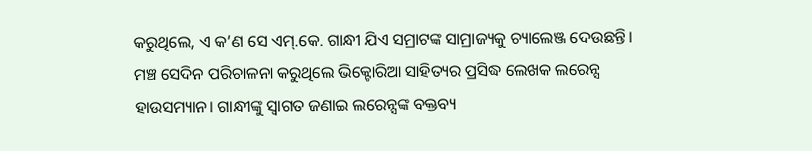କରୁଥିଲେ, ଏ କ’ଣ ସେ ଏମ୍.କେ. ଗାନ୍ଧୀ ଯିଏ ସମ୍ରାଟଙ୍କ ସାମ୍ରାଜ୍ୟକୁ ଚ୍ୟାଲେଞ୍ଜ ଦେଉଛନ୍ତି।
ମଞ୍ଚ ସେଦିନ ପରିଚାଳନା କରୁଥିଲେ ଭିକ୍ଟୋରିଆ ସାହିତ୍ୟର ପ୍ରସିଦ୍ଧ ଲେଖକ ଲରେନ୍ସ ହାଉସମ୍ୟାନ। ଗାନ୍ଧୀଙ୍କୁ ସ୍ୱାଗତ ଜଣାଇ ଲରେନ୍ସଙ୍କ ବକ୍ତବ୍ୟ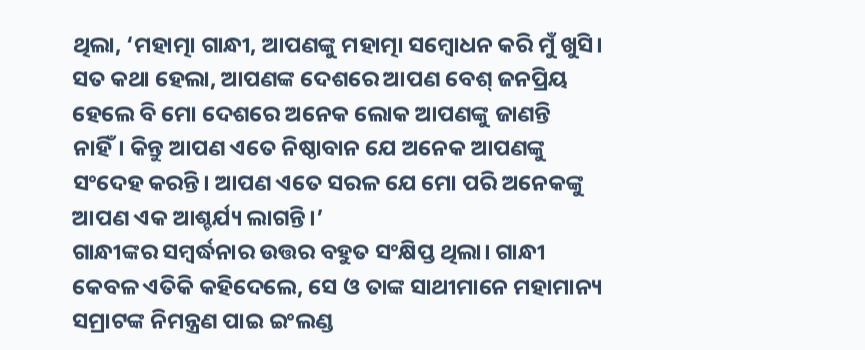ଥିଲା, ‘ମହାତ୍ମା ଗାନ୍ଧୀ, ଆପଣଙ୍କୁ ମହାତ୍ମା ସମ୍ବୋଧନ କରି ମୁଁ ଖୁସି। ସତ କଥା ହେଲା, ଆପଣଙ୍କ ଦେଶରେ ଆପଣ ବେଶ୍ ଜନପ୍ରିୟ ହେଲେ ବି ମୋ ଦେଶରେ ଅନେକ ଲୋକ ଆପଣଙ୍କୁ ଜାଣନ୍ତି ନାହିଁ। କିନ୍ତୁ ଆପଣ ଏତେ ନିଷ୍ଠାବାନ ଯେ ଅନେକ ଆପଣଙ୍କୁ ସଂଦେହ କରନ୍ତି। ଆପଣ ଏତେ ସରଳ ଯେ ମୋ ପରି ଅନେକଙ୍କୁ ଆପଣ ଏକ ଆଶ୍ଚର୍ଯ୍ୟ ଲାଗନ୍ତି।’
ଗାନ୍ଧୀଙ୍କର ସମ୍ବର୍ଦ୍ଧନାର ଉତ୍ତର ବହୁତ ସଂକ୍ଷିପ୍ତ ଥିଲା। ଗାନ୍ଧୀ କେବଳ ଏତିକି କହିଦେଲେ, ସେ ଓ ତାଙ୍କ ସାଥୀମାନେ ମହାମାନ୍ୟ ସମ୍ରାଟଙ୍କ ନିମନ୍ତ୍ରଣ ପାଇ ଇଂଲଣ୍ଡ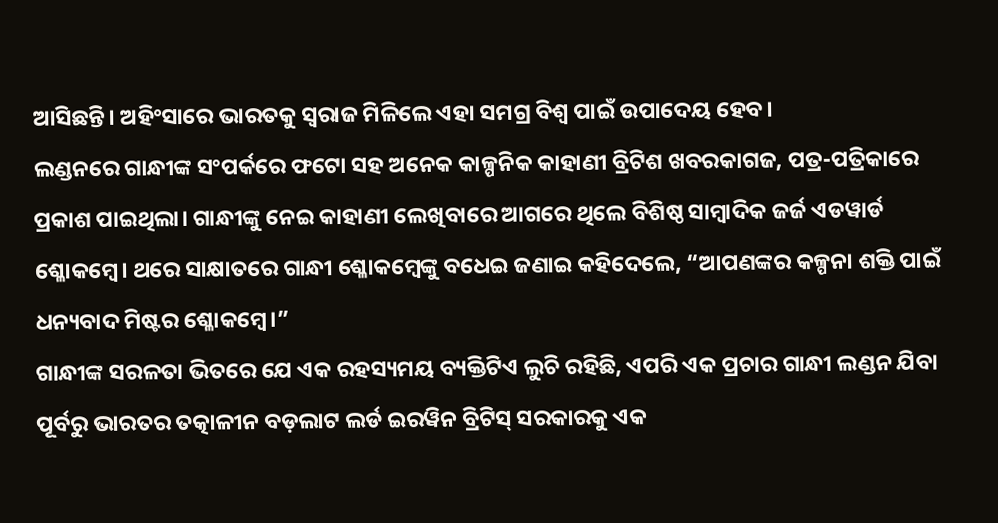ଆସିଛନ୍ତି। ଅହିଂସାରେ ଭାରତକୁ ସ୍ୱରାଜ ମିଳିଲେ ଏହା ସମଗ୍ର ବିଶ୍ୱ ପାଇଁ ଉପାଦେୟ ହେବ।
ଲଣ୍ଡନରେ ଗାନ୍ଧୀଙ୍କ ସଂପର୍କରେ ଫଟୋ ସହ ଅନେକ କାଳ୍ପନିକ କାହାଣୀ ବ୍ରିଟିଶ ଖବରକାଗଜ, ପତ୍ର-ପତ୍ରିକାରେ ପ୍ରକାଶ ପାଇଥିଲା। ଗାନ୍ଧୀଙ୍କୁ ନେଇ କାହାଣୀ ଲେଖିବାରେ ଆଗରେ ଥିଲେ ବିଶିଷ୍ଠ ସାମ୍ବାଦିକ ଜର୍ଜ ଏଡୱାର୍ଡ ଶ୍ଳୋକମ୍ବେ। ଥରେ ସାକ୍ଷାତରେ ଗାନ୍ଧୀ ଶ୍ଳୋକମ୍ବେଙ୍କୁ ବଧେଇ ଜଣାଇ କହିଦେଲେ, “ଆପଣଙ୍କର କଳ୍ପନା ଶକ୍ତି ପାଇଁ ଧନ୍ୟବାଦ ମିଷ୍ଟର ଶ୍ଳୋକମ୍ବେ।”
ଗାନ୍ଧୀଙ୍କ ସରଳତା ଭିତରେ ଯେ ଏକ ରହସ୍ୟମୟ ବ୍ୟକ୍ତିଟିଏ ଲୁଚି ରହିଛି, ଏପରି ଏକ ପ୍ରଚାର ଗାନ୍ଧୀ ଲଣ୍ଡନ ଯିବା ପୂର୍ବରୁ ଭାରତର ତତ୍କାଳୀନ ବଡ଼ଲାଟ ଲର୍ଡ ଇରୱିନ ବ୍ରିଟିସ୍ ସରକାରକୁ ଏକ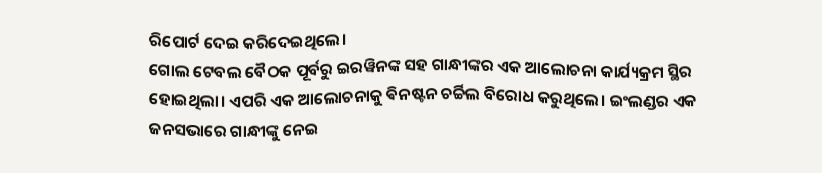ରିପୋର୍ଟ ଦେଇ କରିଦେଇଥିଲେ।
ଗୋଲ ଟେବଲ ବୈଠକ ପୂର୍ବରୁ ଇରୱିନଙ୍କ ସହ ଗାନ୍ଧୀଙ୍କର ଏକ ଆଲୋଚନା କାର୍ଯ୍ୟକ୍ରମ ସ୍ଥିର ହୋଇଥିଲା। ଏପରି ଏକ ଆଲୋଚନାକୁ ଵିନଷ୍ଟନ ଚର୍ଚ୍ଚିଲ ବିରୋଧ କରୁଥିଲେ। ଇଂଲଣ୍ଡର ଏକ ଜନସଭାରେ ଗାନ୍ଧୀଙ୍କୁ ନେଇ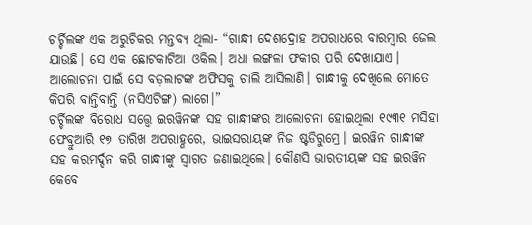ଚର୍ଚ୍ଚିଲଙ୍କ ଏକ ଅରୁଚିକର ମନ୍ତବ୍ୟ ଥିଲା- “ଗାନ୍ଧୀ ଦେଶଦ୍ରୋହ ଅପରାଧରେ ବାରମ୍ବାର ଜେଲ ଯାଉଛି। ସେ ଏକ ଛୋଟକାଟିଆ ଓକିଲ। ଅଧା ଲଙ୍ଗଳା ଫକୀର ପରି ଦେଖାଯାଏ। ଆଲୋଚନା ପାଇଁ ସେ ବଡ଼ଲାଟଙ୍କ ଅଫିସକୁ ଚାଲି ଆସିଲାଣି। ଗାନ୍ଧୀକୁ ଦେଖିଲେ ମୋତେ କିପରି ବାନ୍ତିବାନ୍ତି (ନସିଏଟିଙ୍ଗ) ଲାଗେ।”
ଚର୍ଚ୍ଚିଲଙ୍କ ବିରୋଧ ସତ୍ତ୍ବେ ଇରୱିନଙ୍କ ସହ ଗାନ୍ଧୀଙ୍କର ଆଲୋଚନା ହୋଇଥିଲା ୧୯୩୧ ମସିହା ଫେବ୍ରୁଆରି ୧୭ ତାରିଖ ଅପରାହ୍ଣରେ, ଭାଇସରାୟଙ୍କ ନିଜ ଷ୍ଟଡିରୁମ୍ରେ। ଇରୱିନ ଗାନ୍ଧୀଙ୍କ ସହ କରମର୍ଦ୍ଦନ କରି ଗାନ୍ଧୀଙ୍କୁ ସ୍ୱାଗତ ଜଣାଇଥିଲେ। କୌଣସି ଭାରତୀୟଙ୍କ ସହ ଇରୱିନ କେବେ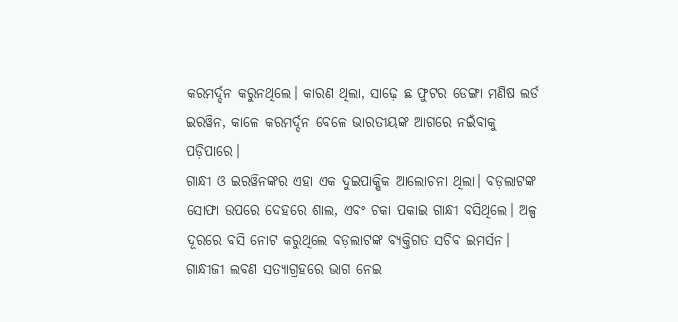କରମର୍ଦ୍ଦନ କରୁନଥିଲେ। କାରଣ ଥିଲା, ସାଢ଼େ ଛ ଫୁଟର ଡେଙ୍ଗା ମଣିଷ ଲର୍ଡ ଇରୱିନ, କାଳେ କରମର୍ଦ୍ଦନ ବେଳେ ଭାରତୀୟଙ୍କ ଆଗରେ ନଇଁବାକୁ ପଡ଼ିପାରେ।
ଗାନ୍ଧୀ ଓ ଇରୱିନଙ୍କର ଏହା ଏକ ଦୁଇପାକ୍ଷିକ ଆଲୋଚନା ଥିଲା। ବଡ଼ଲାଟଙ୍କ ସୋଫା ଉପରେ ଦେହରେ ଶାଲ, ଏବଂ ଚକା ପକାଇ ଗାନ୍ଧୀ ବସିଥିଲେ। ଅଳ୍ପ ଦୂରରେ ବସି ନୋଟ କରୁଥିଲେ ବଡ଼ଲାଟଙ୍କ ବ୍ୟକ୍ତିଗତ ସଚିବ ଇମର୍ସନ।
ଗାନ୍ଧୀଜୀ ଲବଣ ସତ୍ୟାଗ୍ରହରେ ଭାଗ ନେଇ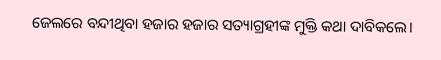ଜେଲରେ ବନ୍ଦୀଥିବା ହଜାର ହଜାର ସତ୍ୟାଗ୍ରହୀଙ୍କ ମୁକ୍ତି କଥା ଦାବିକଲେ।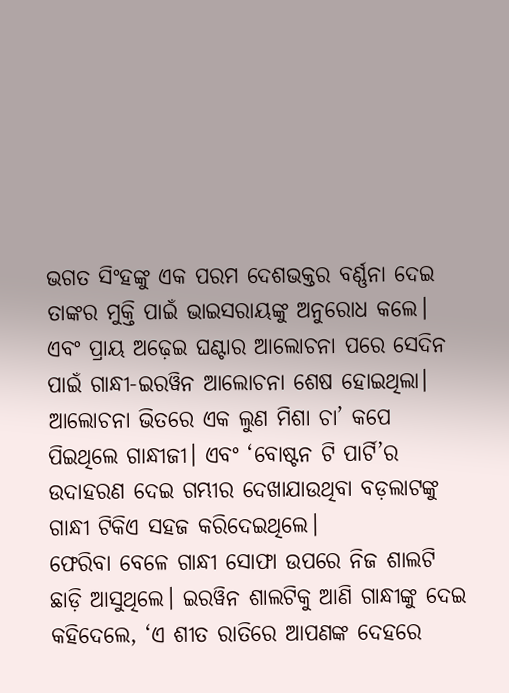ଭଗତ ସିଂହଙ୍କୁ ଏକ ପରମ ଦେଶଭକ୍ତର ବର୍ଣ୍ଣନା ଦେଇ ତାଙ୍କର ମୁକ୍ତି ପାଇଁ ଭାଇସରାୟଙ୍କୁ ଅନୁରୋଧ କଲେ। ଏବଂ ପ୍ରାୟ ଅଢ଼େଇ ଘଣ୍ଟାର ଆଲୋଚନା ପରେ ସେଦିନ ପାଇଁ ଗାନ୍ଧୀ-ଇରୱିନ ଆଲୋଚନା ଶେଷ ହୋଇଥିଲା। ଆଲୋଚନା ଭିତରେ ଏକ ଲୁଣ ମିଶା ଚା’ କପେ ପିଇଥିଲେ ଗାନ୍ଧୀଜୀ। ଏବଂ ‘ବୋଷ୍ଟନ ଟି ପାର୍ଟି’ର ଉଦାହରଣ ଦେଇ ଗମ୍ଭୀର ଦେଖାଯାଉଥିବା ବଡ଼ଲାଟଙ୍କୁ ଗାନ୍ଧୀ ଟିକିଏ ସହଜ କରିଦେଇଥିଲେ।
ଫେରିବା ବେଳେ ଗାନ୍ଧୀ ସୋଫା ଉପରେ ନିଜ ଶାଲଟି ଛାଡ଼ି ଆସୁଥିଲେ। ଇରୱିନ ଶାଲଟିକୁ ଆଣି ଗାନ୍ଧୀଙ୍କୁ ଦେଇ କହିଦେଲେ, ‘ଏ ଶୀତ ରାତିରେ ଆପଣଙ୍କ ଦେହରେ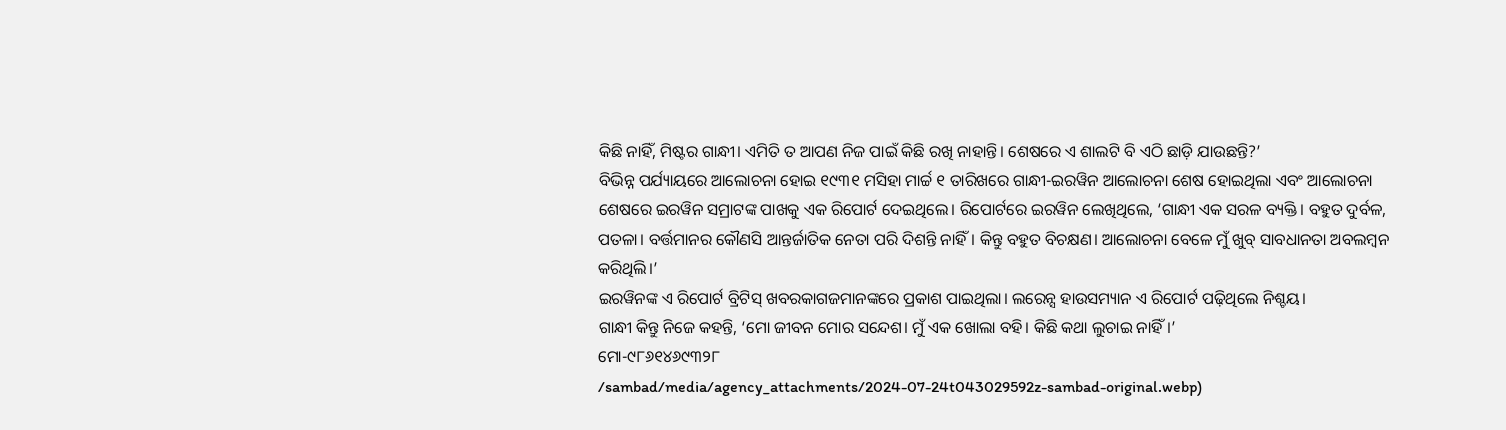କିଛି ନାହିଁ, ମିଷ୍ଟର ଗାନ୍ଧୀ। ଏମିତି ତ ଆପଣ ନିଜ ପାଇଁ କିଛି ରଖି ନାହାନ୍ତି। ଶେଷରେ ଏ ଶାଲଟି ବି ଏଠି ଛାଡ଼ି ଯାଉଛନ୍ତି?’
ବିଭିନ୍ନ ପର୍ଯ୍ୟାୟରେ ଆଲୋଚନା ହୋଇ ୧୯୩୧ ମସିହା ମାର୍ଚ୍ଚ ୧ ତାରିଖରେ ଗାନ୍ଧୀ-ଇରୱିନ ଆଲୋଚନା ଶେଷ ହୋଇଥିଲା ଏବଂ ଆଲୋଚନା ଶେଷରେ ଇରୱିନ ସମ୍ରାଟଙ୍କ ପାଖକୁ ଏକ ରିପୋର୍ଟ ଦେଇଥିଲେ। ରିପୋର୍ଟରେ ଇରୱିନ ଲେଖିଥିଲେ, ‘ଗାନ୍ଧୀ ଏକ ସରଳ ବ୍ୟକ୍ତି। ବହୁତ ଦୁର୍ବଳ, ପତଳା। ବର୍ତ୍ତମାନର କୌଣସି ଆନ୍ତର୍ଜାତିକ ନେତା ପରି ଦିଶନ୍ତି ନାହିଁ। କିନ୍ତୁ ବହୁତ ବିଚକ୍ଷଣ। ଆଲୋଚନା ବେଳେ ମୁଁ ଖୁବ୍ ସାବଧାନତା ଅବଲମ୍ବନ କରିଥିଲି।’
ଇରୱିନଙ୍କ ଏ ରିପୋର୍ଟ ବ୍ରିଟିସ୍ ଖବରକାଗଜମାନଙ୍କରେ ପ୍ରକାଶ ପାଇଥିଲା। ଲରେନ୍ସ ହାଉସମ୍ୟାନ ଏ ରିପୋର୍ଟ ପଢ଼ିଥିଲେ ନିଶ୍ଚୟ।
ଗାନ୍ଧୀ କିନ୍ତୁ ନିଜେ କହନ୍ତି, ‘ମୋ ଜୀବନ ମୋର ସନ୍ଦେଶ। ମୁଁ ଏକ ଖୋଲା ବହି। କିଛି କଥା ଲୁଚାଇ ନାହିଁ।’
ମୋ-୯୮୬୧୪୬୯୩୨୮
/sambad/media/agency_attachments/2024-07-24t043029592z-sambad-original.webp)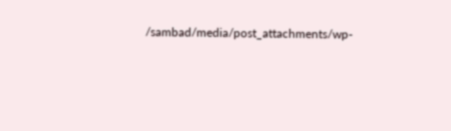/sambad/media/post_attachments/wp-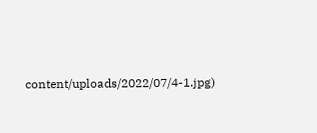content/uploads/2022/07/4-1.jpg)